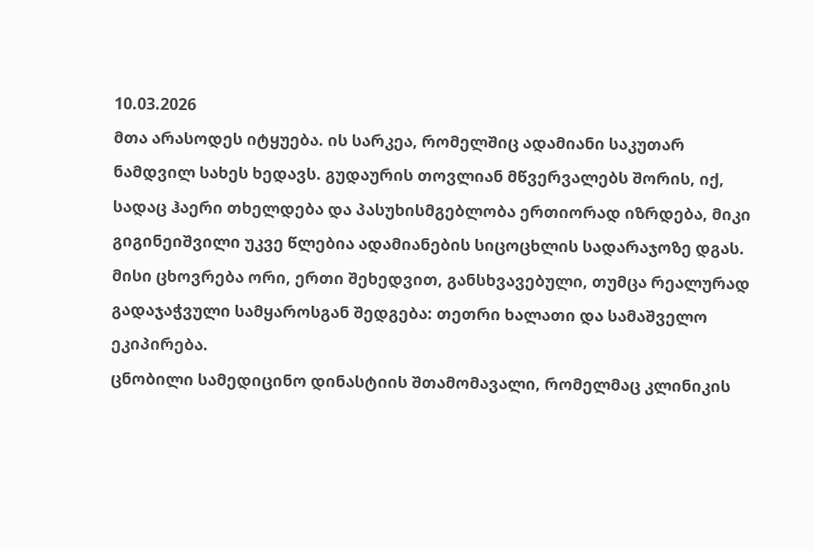10.03.2026
მთა არასოდეს იტყუება. ის სარკეა, რომელშიც ადამიანი საკუთარ ნამდვილ სახეს ხედავს. გუდაურის თოვლიან მწვერვალებს შორის, იქ, სადაც ჰაერი თხელდება და პასუხისმგებლობა ერთიორად იზრდება, მიკი გიგინეიშვილი უკვე წლებია ადამიანების სიცოცხლის სადარაჯოზე დგას. მისი ცხოვრება ორი, ერთი შეხედვით, განსხვავებული, თუმცა რეალურად გადაჯაჭვული სამყაროსგან შედგება: თეთრი ხალათი და სამაშველო ეკიპირება.
ცნობილი სამედიცინო დინასტიის შთამომავალი, რომელმაც კლინიკის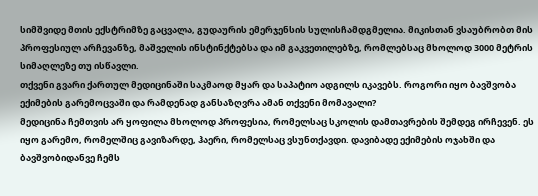სიმშვიდე მთის ექსტრიმზე გაცვალა, გუდაურის ემერჯენსის სულისჩამდგმელია. მიკისთან ვსაუბრობთ მის პროფესიულ არჩევანზე, მაშველის ინსტინქტებსა და იმ გაკვეთილებზე, რომლებსაც მხოლოდ 3000 მეტრის სიმაღლეზე თუ ისწავლი.
თქვენი გვარი ქართულ მედიცინაში საკმაოდ მყარ და საპატიო ადგილს იკავებს. როგორი იყო ბავშვობა ექიმების გარემოცვაში და რამდენად განსაზღვრა ამან თქვენი მომავალი?
მედიცინა ჩემთვის არ ყოფილა მხოლოდ პროფესია, რომელსაც სკოლის დამთავრების შემდეგ ირჩევენ. ეს იყო გარემო, რომელშიც გავიზარდე, ჰაერი, რომელსაც ვსუნთქავდი. დავიბადე ექიმების ოჯახში და ბავშვობიდანვე ჩემს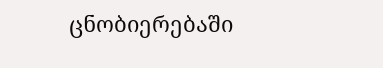ცნობიერებაში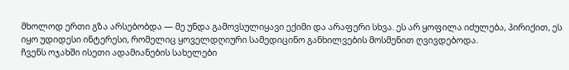მხოლოდ ერთი გზა არსებობდა — მე უნდა გამოვსულიყავი ექიმი და არაფერი სხვა. ეს არ ყოფილა იძულება, პირიქით, ეს იყო უდიდესი ინტერესი, რომელიც ყოველდღიური სამედიცინო განხილვების მოსმენით ღვივდებოდა.
ჩვენს ოჯახში ისეთი ადამიანების სახელები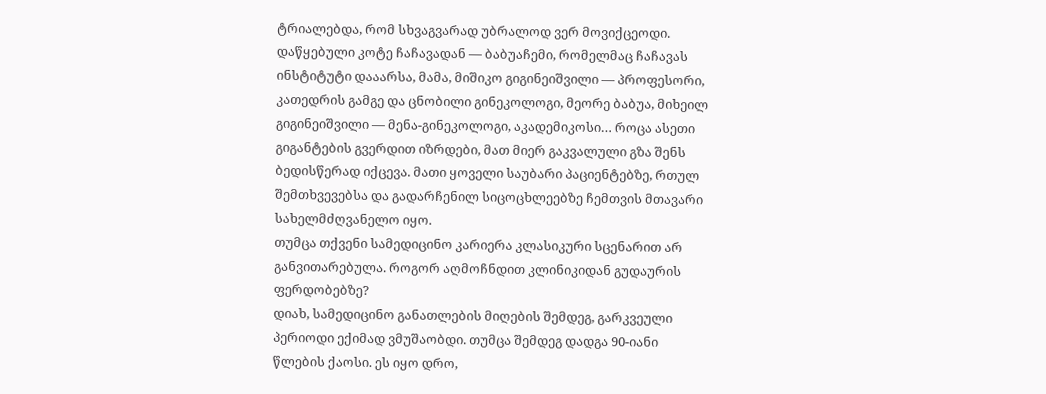ტრიალებდა, რომ სხვაგვარად უბრალოდ ვერ მოვიქცეოდი. დაწყებული კოტე ჩაჩავადან — ბაბუაჩემი, რომელმაც ჩაჩავას ინსტიტუტი დააარსა, მამა, მიშიკო გიგინეიშვილი — პროფესორი, კათედრის გამგე და ცნობილი გინეკოლოგი, მეორე ბაბუა, მიხეილ გიგინეიშვილი — მენა-გინეკოლოგი, აკადემიკოსი… როცა ასეთი გიგანტების გვერდით იზრდები, მათ მიერ გაკვალული გზა შენს ბედისწერად იქცევა. მათი ყოველი საუბარი პაციენტებზე, რთულ შემთხვევებსა და გადარჩენილ სიცოცხლეებზე ჩემთვის მთავარი სახელმძღვანელო იყო.
თუმცა თქვენი სამედიცინო კარიერა კლასიკური სცენარით არ განვითარებულა. როგორ აღმოჩნდით კლინიკიდან გუდაურის ფერდობებზე?
დიახ, სამედიცინო განათლების მიღების შემდეგ, გარკვეული პერიოდი ექიმად ვმუშაობდი. თუმცა შემდეგ დადგა 90-იანი წლების ქაოსი. ეს იყო დრო,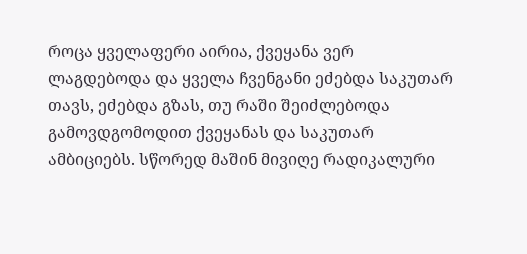როცა ყველაფერი აირია, ქვეყანა ვერ ლაგდებოდა და ყველა ჩვენგანი ეძებდა საკუთარ თავს, ეძებდა გზას, თუ რაში შეიძლებოდა გამოვდგომოდით ქვეყანას და საკუთარ ამბიციებს. სწორედ მაშინ მივიღე რადიკალური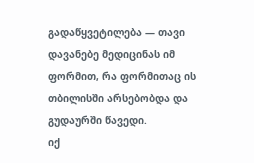გადაწყვეტილება — თავი დავანებე მედიცინას იმ ფორმით, რა ფორმითაც ის თბილისში არსებობდა და გუდაურში წავედი.
იქ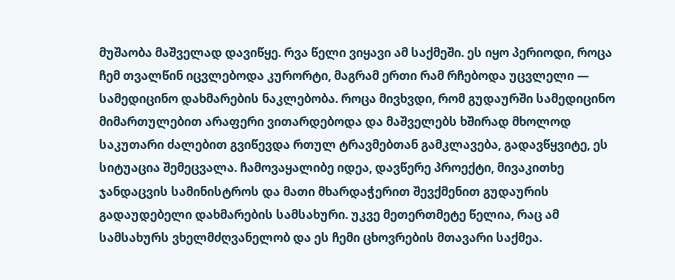მუშაობა მაშველად დავიწყე. რვა წელი ვიყავი ამ საქმეში. ეს იყო პერიოდი, როცა ჩემ თვალწინ იცვლებოდა კურორტი, მაგრამ ერთი რამ რჩებოდა უცვლელი — სამედიცინო დახმარების ნაკლებობა. როცა მივხვდი, რომ გუდაურში სამედიცინო მიმართულებით არაფერი ვითარდებოდა და მაშველებს ხშირად მხოლოდ საკუთარი ძალებით გვიწევდა რთულ ტრავმებთან გამკლავება, გადავწყვიტე, ეს სიტუაცია შემეცვალა. ჩამოვაყალიბე იდეა, დავწერე პროექტი, მივაკითხე ჯანდაცვის სამინისტროს და მათი მხარდაჭერით შევქმენით გუდაურის გადაუდებელი დახმარების სამსახური. უკვე მეთერთმეტე წელია, რაც ამ სამსახურს ვხელმძღვანელობ და ეს ჩემი ცხოვრების მთავარი საქმეა.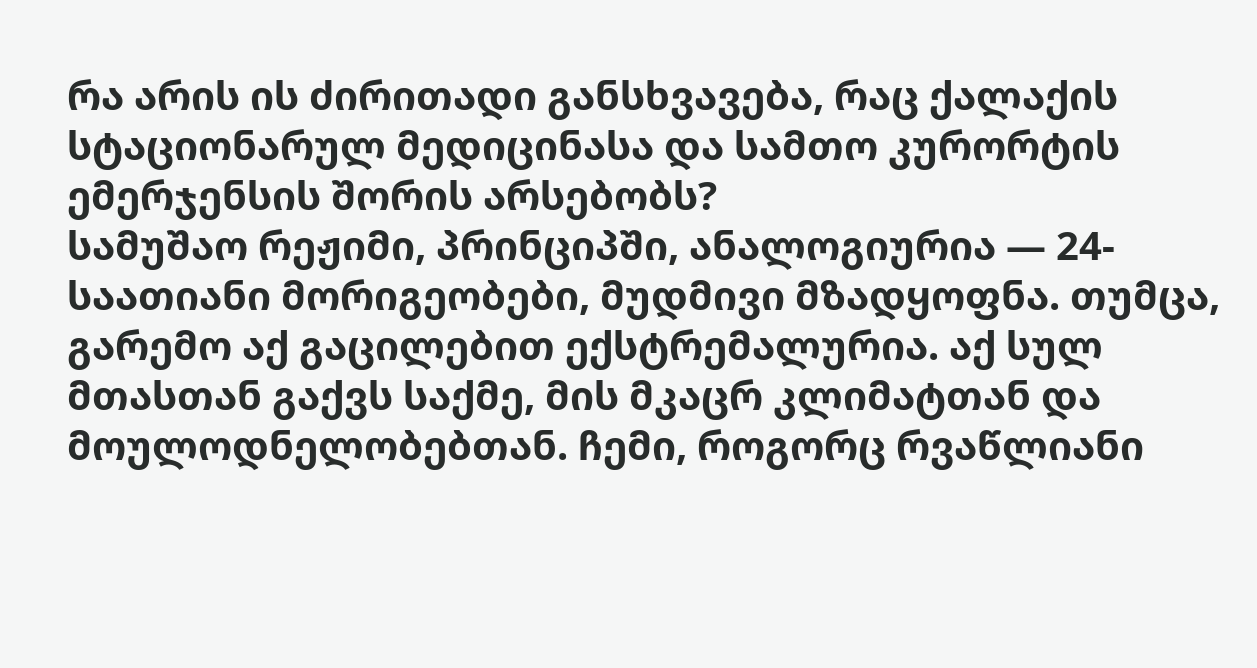რა არის ის ძირითადი განსხვავება, რაც ქალაქის სტაციონარულ მედიცინასა და სამთო კურორტის ემერჯენსის შორის არსებობს?
სამუშაო რეჟიმი, პრინციპში, ანალოგიურია — 24-საათიანი მორიგეობები, მუდმივი მზადყოფნა. თუმცა, გარემო აქ გაცილებით ექსტრემალურია. აქ სულ მთასთან გაქვს საქმე, მის მკაცრ კლიმატთან და მოულოდნელობებთან. ჩემი, როგორც რვაწლიანი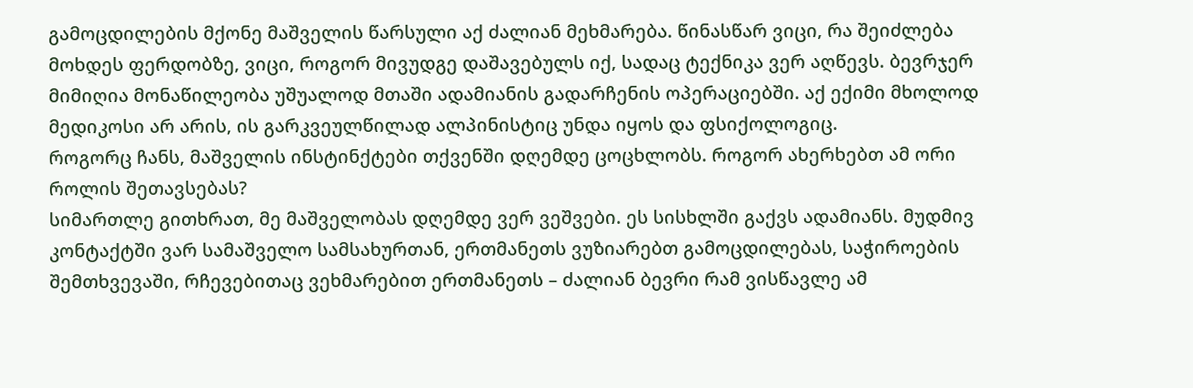გამოცდილების მქონე მაშველის წარსული აქ ძალიან მეხმარება. წინასწარ ვიცი, რა შეიძლება მოხდეს ფერდობზე, ვიცი, როგორ მივუდგე დაშავებულს იქ, სადაც ტექნიკა ვერ აღწევს. ბევრჯერ მიმიღია მონაწილეობა უშუალოდ მთაში ადამიანის გადარჩენის ოპერაციებში. აქ ექიმი მხოლოდ მედიკოსი არ არის, ის გარკვეულწილად ალპინისტიც უნდა იყოს და ფსიქოლოგიც.
როგორც ჩანს, მაშველის ინსტინქტები თქვენში დღემდე ცოცხლობს. როგორ ახერხებთ ამ ორი როლის შეთავსებას?
სიმართლე გითხრათ, მე მაშველობას დღემდე ვერ ვეშვები. ეს სისხლში გაქვს ადამიანს. მუდმივ კონტაქტში ვარ სამაშველო სამსახურთან, ერთმანეთს ვუზიარებთ გამოცდილებას, საჭიროების შემთხვევაში, რჩევებითაც ვეხმარებით ერთმანეთს – ძალიან ბევრი რამ ვისწავლე ამ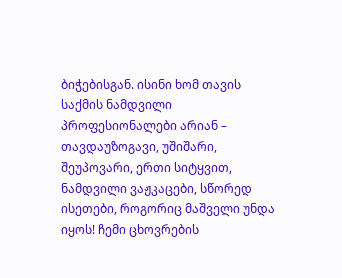ბიჭებისგან. ისინი ხომ თავის საქმის ნამდვილი პროფესიონალები არიან – თავდაუზოგავი, უშიშარი, შეუპოვარი, ერთი სიტყვით, ნამდვილი ვაჟკაცები, სწორედ ისეთები, როგორიც მაშველი უნდა იყოს! ჩემი ცხოვრების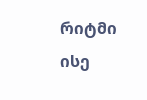რიტმი ისე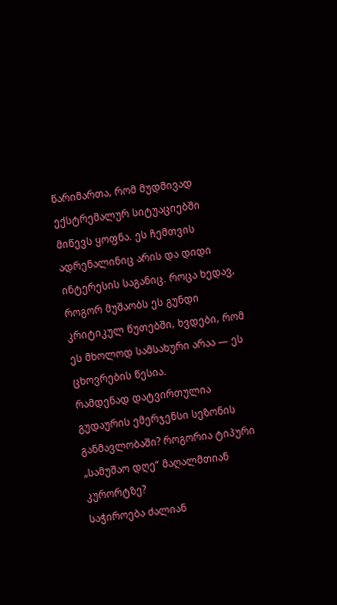წარიმართა, რომ მუდმივად ექსტრემალურ სიტუაციებში მიწევს ყოფნა. ეს ჩემთვის ადრენალინიც არის და დიდი ინტერესის საგანიც. როცა ხედავ, როგორ მუშაობს ეს გუნდი კრიტიკულ წუთებში, ხვდები, რომ ეს მხოლოდ სამსახური არაა — ეს ცხოვრების წესია.
რამდენად დატვირთულია გუდაურის ემერჯენსი სეზონის განმავლობაში? როგორია ტიპური „სამუშაო დღე“ მაღალმთიან კურორტზე?
საჭიროება ძალიან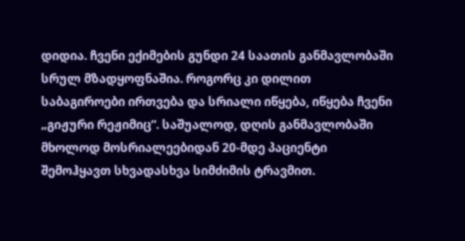დიდია. ჩვენი ექიმების გუნდი 24 საათის განმავლობაში სრულ მზადყოფნაშია. როგორც კი დილით საბაგიროები ირთვება და სრიალი იწყება, იწყება ჩვენი „გიჟური რეჟიმიც“. საშუალოდ, დღის განმავლობაში მხოლოდ მოსრიალეებიდან 20-მდე პაციენტი შემოჰყავთ სხვადასხვა სიმძიმის ტრავმით.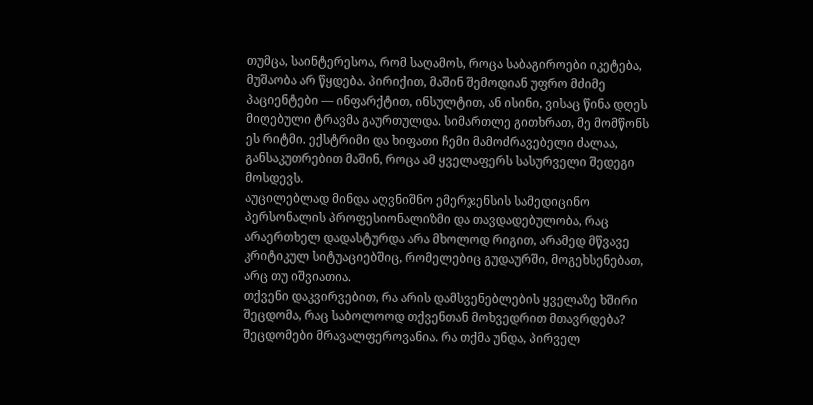თუმცა, საინტერესოა, რომ საღამოს, როცა საბაგიროები იკეტება, მუშაობა არ წყდება. პირიქით, მაშინ შემოდიან უფრო მძიმე პაციენტები — ინფარქტით, ინსულტით, ან ისინი, ვისაც წინა დღეს მიღებული ტრავმა გაურთულდა. სიმართლე გითხრათ, მე მომწონს ეს რიტმი. ექსტრიმი და ხიფათი ჩემი მამოძრავებელი ძალაა, განსაკუთრებით მაშინ, როცა ამ ყველაფერს სასურველი შედეგი მოსდევს.
აუცილებლად მინდა აღვნიშნო ემერჯენსის სამედიცინო პერსონალის პროფესიონალიზმი და თავდადებულობა, რაც არაერთხელ დადასტურდა არა მხოლოდ რიგით, არამედ მწვავე კრიტიკულ სიტუაციებშიც, რომელებიც გუდაურში, მოგეხსენებათ, არც თუ იშვიათია.
თქვენი დაკვირვებით, რა არის დამსვენებლების ყველაზე ხშირი შეცდომა, რაც საბოლოოდ თქვენთან მოხვედრით მთავრდება?
შეცდომები მრავალფეროვანია. რა თქმა უნდა, პირველ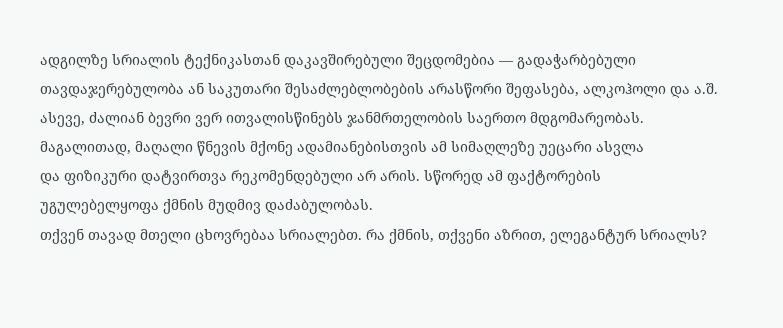ადგილზე სრიალის ტექნიკასთან დაკავშირებული შეცდომებია — გადაჭარბებული თავდაჯერებულობა ან საკუთარი შესაძლებლობების არასწორი შეფასება, ალკოჰოლი და ა.შ. ასევე, ძალიან ბევრი ვერ ითვალისწინებს ჯანმრთელობის საერთო მდგომარეობას. მაგალითად, მაღალი წნევის მქონე ადამიანებისთვის ამ სიმაღლეზე უეცარი ასვლა
და ფიზიკური დატვირთვა რეკომენდებული არ არის. სწორედ ამ ფაქტორების
უგულებელყოფა ქმნის მუდმივ დაძაბულობას.
თქვენ თავად მთელი ცხოვრებაა სრიალებთ. რა ქმნის, თქვენი აზრით, ელეგანტურ სრიალს?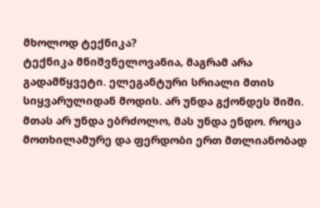მხოლოდ ტექნიკა?
ტექნიკა მნიშვნელოვანია, მაგრამ არა გადამწყვეტი. ელეგანტური სრიალი მთის სიყვარულიდან მოდის. არ უნდა გქონდეს შიში. მთას არ უნდა ებრძოლო, მას უნდა ენდო. როცა მოთხილამურე და ფერდობი ერთ მთლიანობად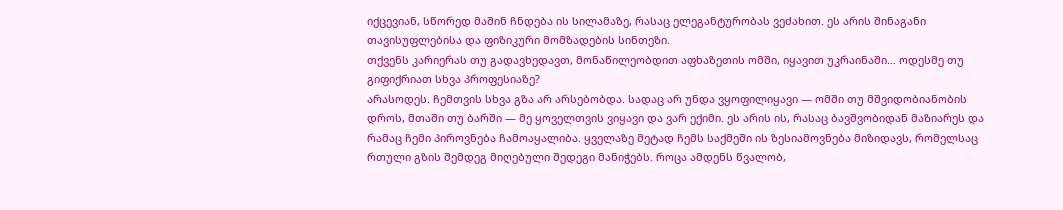იქცევიან, სწორედ მაშინ ჩნდება ის სილამაზე, რასაც ელეგანტურობას ვეძახით. ეს არის შინაგანი თავისუფლებისა და ფიზიკური მომზადების სინთეზი.
თქვენს კარიერას თუ გადავხედავთ, მონაწილეობდით აფხაზეთის ომში, იყავით უკრაინაში… ოდესმე თუ გიფიქრიათ სხვა პროფესიაზე?
არასოდეს. ჩემთვის სხვა გზა არ არსებობდა. სადაც არ უნდა ვყოფილიყავი — ომში თუ მშვიდობიანობის დროს, მთაში თუ ბარში — მე ყოველთვის ვიყავი და ვარ ექიმი. ეს არის ის, რასაც ბავშვობიდან მაზიარეს და რამაც ჩემი პიროვნება ჩამოაყალიბა. ყველაზე მეტად ჩემს საქმეში ის ზესიამოვნება მიზიდავს, რომელსაც რთული გზის შემდეგ მიღებული შედეგი მანიჭებს. როცა ამდენს წვალობ,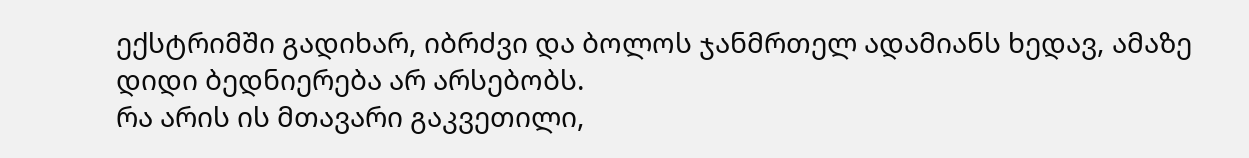ექსტრიმში გადიხარ, იბრძვი და ბოლოს ჯანმრთელ ადამიანს ხედავ, ამაზე დიდი ბედნიერება არ არსებობს.
რა არის ის მთავარი გაკვეთილი,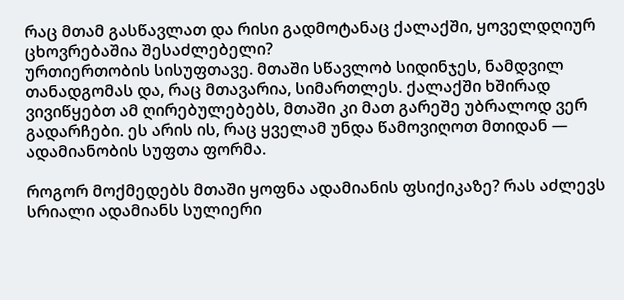რაც მთამ გასწავლათ და რისი გადმოტანაც ქალაქში, ყოველდღიურ ცხოვრებაშია შესაძლებელი?
ურთიერთობის სისუფთავე. მთაში სწავლობ სიდინჯეს, ნამდვილ თანადგომას და, რაც მთავარია, სიმართლეს. ქალაქში ხშირად ვივიწყებთ ამ ღირებულებებს, მთაში კი მათ გარეშე უბრალოდ ვერ გადარჩები. ეს არის ის, რაც ყველამ უნდა წამოვიღოთ მთიდან — ადამიანობის სუფთა ფორმა.

როგორ მოქმედებს მთაში ყოფნა ადამიანის ფსიქიკაზე? რას აძლევს სრიალი ადამიანს სულიერი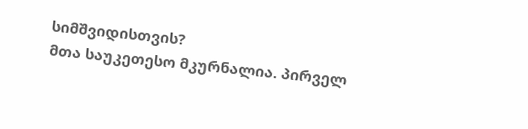სიმშვიდისთვის?
მთა საუკეთესო მკურნალია. პირველ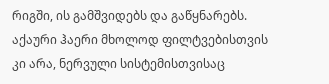რიგში, ის გამშვიდებს და გაწყნარებს. აქაური ჰაერი მხოლოდ ფილტვებისთვის კი არა, ნერვული სისტემისთვისაც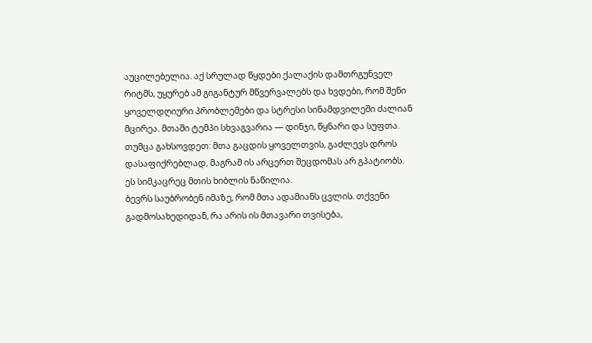აუცილებელია. აქ სრულად წყდები ქალაქის დამთრგუნველ რიტმს, უყურებ ამ გიგანტურ მწვერვალებს და ხვდები, რომ შენი ყოველდღიური პრობლემები და სტრესი სინამდვილეში ძალიან მცირეა. მთაში ტემპი სხვაგვარია — დინჯი, წყნარი და სუფთა. თუმცა გახსოვდეთ: მთა გაცდის ყოველთვის, გაძლევს დროს დასაფიქრებლად, მაგრამ ის არცერთ შეცდომას არ გპატიობს. ეს სიმკაცრეც მთის ხიბლის ნაწილია.
ბევრს საუბრობენ იმაზე, რომ მთა ადამიანს ცვლის. თქვენი გადმოსახედიდან, რა არის ის მთავარი თვისება,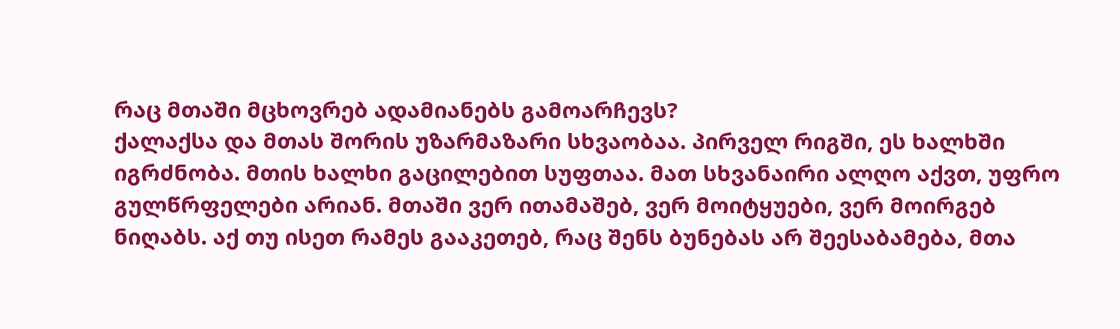რაც მთაში მცხოვრებ ადამიანებს გამოარჩევს?
ქალაქსა და მთას შორის უზარმაზარი სხვაობაა. პირველ რიგში, ეს ხალხში იგრძნობა. მთის ხალხი გაცილებით სუფთაა. მათ სხვანაირი ალღო აქვთ, უფრო გულწრფელები არიან. მთაში ვერ ითამაშებ, ვერ მოიტყუები, ვერ მოირგებ ნიღაბს. აქ თუ ისეთ რამეს გააკეთებ, რაც შენს ბუნებას არ შეესაბამება, მთა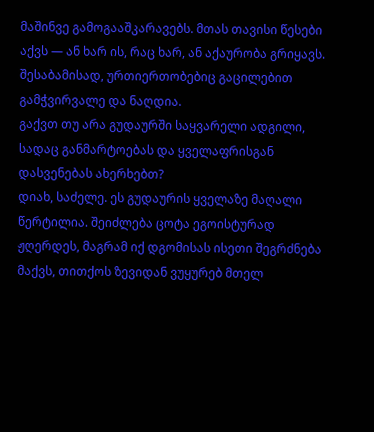მაშინვე გამოგააშკარავებს. მთას თავისი წესები აქვს — ან ხარ ის, რაც ხარ, ან აქაურობა გრიყავს. შესაბამისად, ურთიერთობებიც გაცილებით გამჭვირვალე და ნაღდია.
გაქვთ თუ არა გუდაურში საყვარელი ადგილი, სადაც განმარტოებას და ყველაფრისგან დასვენებას ახერხებთ?
დიახ, საძელე. ეს გუდაურის ყველაზე მაღალი წერტილია. შეიძლება ცოტა ეგოისტურად ჟღერდეს, მაგრამ იქ დგომისას ისეთი შეგრძნება მაქვს, თითქოს ზევიდან ვუყურებ მთელ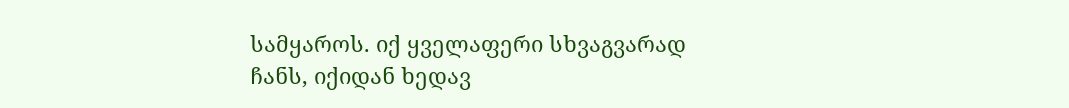სამყაროს. იქ ყველაფერი სხვაგვარად ჩანს, იქიდან ხედავ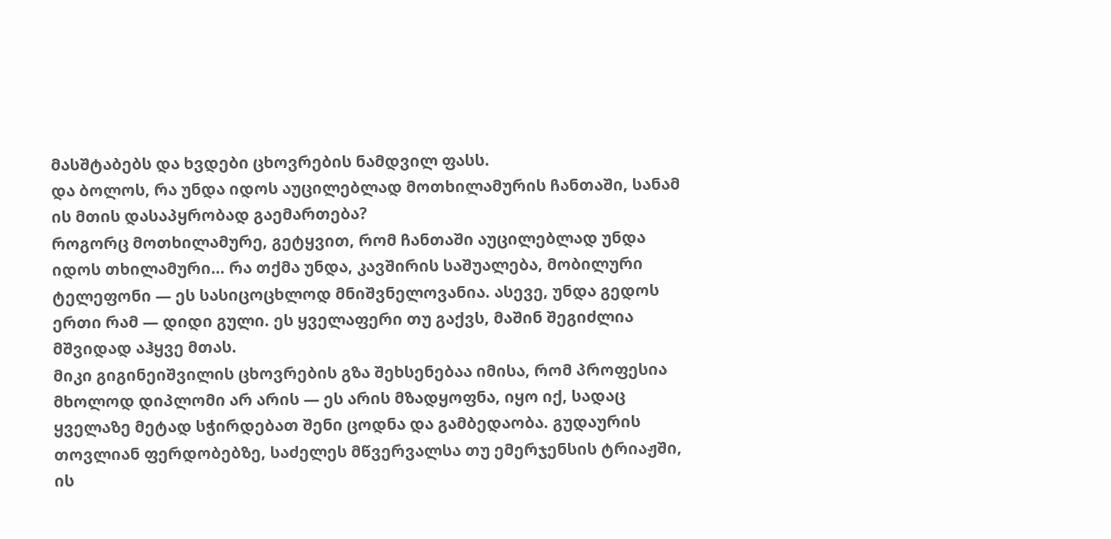მასშტაბებს და ხვდები ცხოვრების ნამდვილ ფასს.
და ბოლოს, რა უნდა იდოს აუცილებლად მოთხილამურის ჩანთაში, სანამ ის მთის დასაპყრობად გაემართება?
როგორც მოთხილამურე, გეტყვით, რომ ჩანთაში აუცილებლად უნდა იდოს თხილამური… რა თქმა უნდა, კავშირის საშუალება, მობილური ტელეფონი — ეს სასიცოცხლოდ მნიშვნელოვანია. ასევე, უნდა გედოს ერთი რამ — დიდი გული. ეს ყველაფერი თუ გაქვს, მაშინ შეგიძლია მშვიდად აჰყვე მთას.
მიკი გიგინეიშვილის ცხოვრების გზა შეხსენებაა იმისა, რომ პროფესია მხოლოდ დიპლომი არ არის — ეს არის მზადყოფნა, იყო იქ, სადაც ყველაზე მეტად სჭირდებათ შენი ცოდნა და გამბედაობა. გუდაურის თოვლიან ფერდობებზე, საძელეს მწვერვალსა თუ ემერჯენსის ტრიაჟში, ის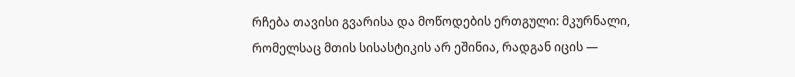რჩება თავისი გვარისა და მოწოდების ერთგული: მკურნალი, რომელსაც მთის სისასტიკის არ ეშინია, რადგან იცის —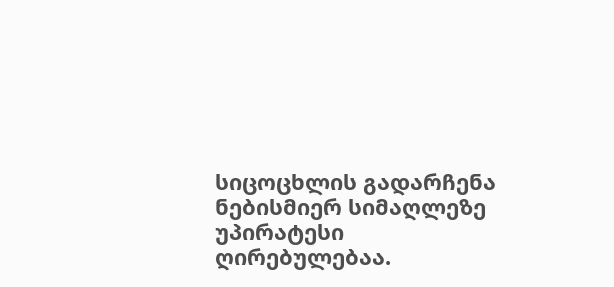სიცოცხლის გადარჩენა ნებისმიერ სიმაღლეზე უპირატესი ღირებულებაა.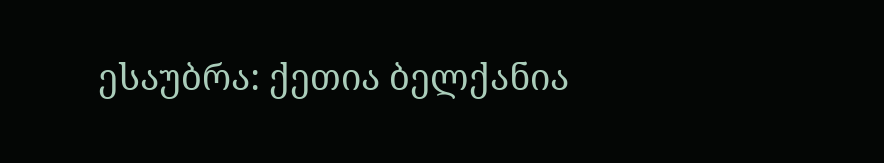ესაუბრა: ქეთია ბელქანია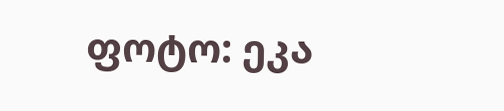ფოტო: ეკა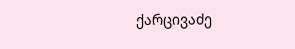ქარცივაძე